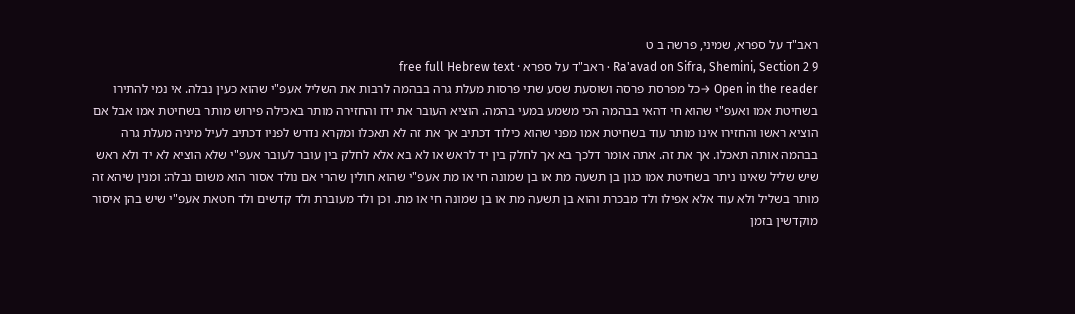ראב"ד על ספרא, שמיני, פרשה ב ט
Ra'avad on Sifra, Shemini, Section 2 9 · ראב"ד על ספרא · free full Hebrew text
Open in the reader →כל מפרסת פרסה ושוסעת שסע שתי פרסות מעלת גרה בבהמה לרבות את השליל אעפ"י שהוא כעין נבלה. אי נמי להתירו בשחיטת אמו ואעפ"י שהוא חי דהאי בבהמה הכי משמע במעי בהמה. הוציא העובר את ידו והחזירה מותר באכילה פירוש מותר בשחיטת אמו אבל אם הוציא ראשו והחזירו אינו מותר עוד בשחיטת אמו מפני שהוא כילוד דכתיב אך את זה לא תאכלו ומקרא נדרש לפניו דכתיב לעיל מיניה מעלת גרה בבהמה אותה תאכלו. אך את זה. אתה אומר דלכך בא אך לחלק בין יד לראש או לא בא אלא לחלק בין עובר לעובר אעפ"י שלא הוציא לא יד ולא ראש שיש שליל שאינו ניתר בשחיטת אמו כגון בן תשעה מת או בן שמונה חי או מת אעפ"י שהוא חולין שהרי אם נולד אסור הוא משום נבלה: ומנין שיהא זה מותר בשליל ולא עוד אלא אפילו ולד מבכרת והוא בן תשעה מת או בן שמונה חי או מת. וכן ולד מעוברת ולד קדשים ולד חטאת אעפ"י שיש בהן איסור מוקדשין בזמן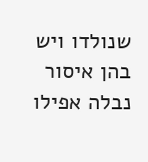שנולדו ויש בהן איסור נבלה אפילו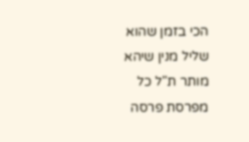הכי בזמן שהוא שליל מנין שיהא מותר ת"ל כל מפרסת פרסה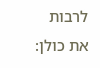לרבות את כולן: